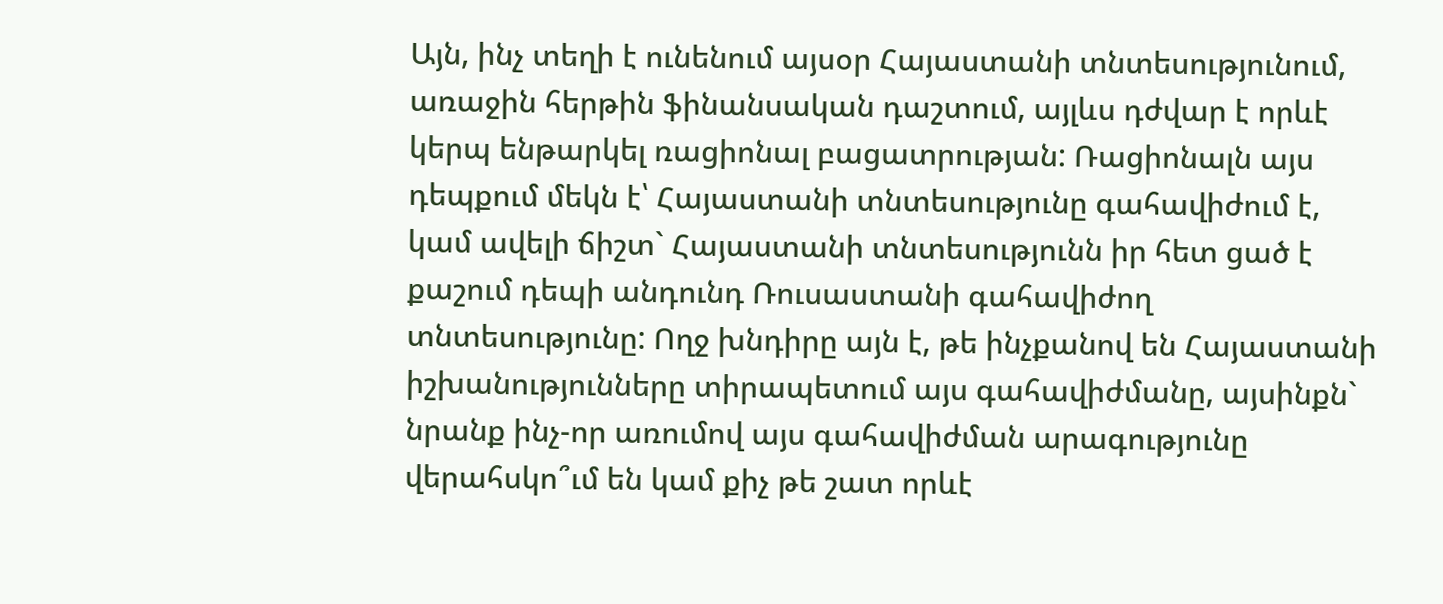Այն, ինչ տեղի է ունենում այսօր Հայաստանի տնտեսությունում, առաջին հերթին ֆինանսական դաշտում, այլևս դժվար է որևէ կերպ ենթարկել ռացիոնալ բացատրության: Ռացիոնալն այս դեպքում մեկն է՝ Հայաստանի տնտեսությունը գահավիժում է, կամ ավելի ճիշտ` Հայաստանի տնտեսությունն իր հետ ցած է քաշում դեպի անդունդ Ռուսաստանի գահավիժող տնտեսությունը: Ողջ խնդիրը այն է, թե ինչքանով են Հայաստանի իշխանությունները տիրապետում այս գահավիժմանը, այսինքն` նրանք ինչ-որ առումով այս գահավիժման արագությունը վերահսկո՞ւմ են կամ քիչ թե շատ որևէ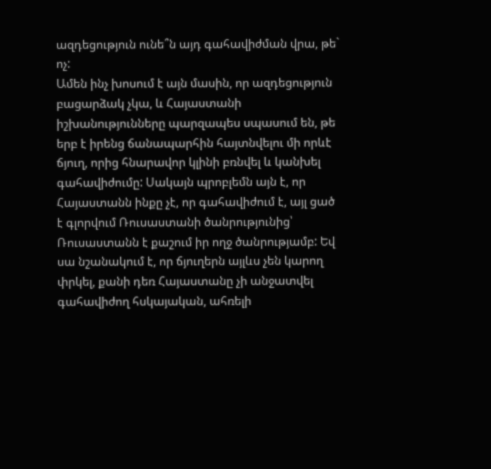ազդեցություն ունե՞ն այդ գահավիժման վրա, թե` ոչ:
Ամեն ինչ խոսում է այն մասին, որ ազդեցություն բացարձակ չկա, և Հայաստանի իշխանությունները պարզապես սպասում են, թե երբ է իրենց ճանապարհին հայտնվելու մի որևէ ճյուղ, որից հնարավոր կլինի բռնվել և կանխել գահավիժումը: Սակայն պրոբլեմն այն է, որ Հայաստանն ինքը չէ, որ գահավիժում է, այլ ցած է գլորվում Ռուսաստանի ծանրությունից՝ Ռուսաստանն է քաշում իր ողջ ծանրությամբ: Եվ սա նշանակում է, որ ճյուղերն այլևս չեն կարող փրկել, քանի դեռ Հայաստանը չի անջատվել գահավիժող հսկայական, ահռելի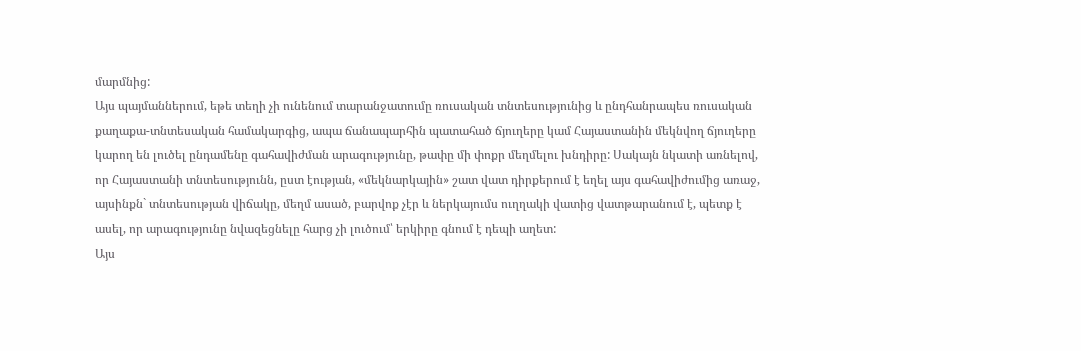մարմնից:
Այս պայմաններում, եթե տեղի չի ունենում տարանջատումը ռուսական տնտեսությունից և ընդհանրապես ռուսական քաղաքա-տնտեսական համակարգից, ապա ճանապարհին պատահած ճյուղերը կամ Հայաստանին մեկնվող ճյուղերը կարող են լուծել ընդամենը գահավիժման արագությունը, թափը մի փոքր մեղմելու խնդիրը: Սակայն նկատի առնելով, որ Հայաստանի տնտեսությունն, ըստ էության, «մեկնարկային» շատ վատ դիրքերում է եղել այս գահավիժումից առաջ, այսինքն` տնտեսության վիճակը, մեղմ ասած, բարվոք չէր և ներկայումս ուղղակի վատից վատթարանում է, պետք է ասել, որ արագությունը նվազեցնելը հարց չի լուծում՝ երկիրը գնում է դեպի աղետ:
Այս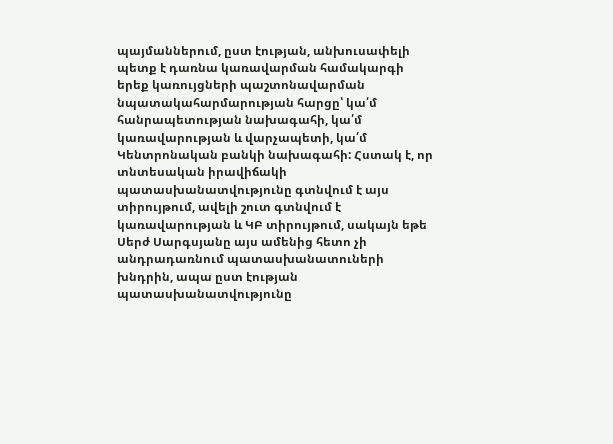պայմաններում, ըստ էության, անխուսափելի պետք է դառնա կառավարման համակարգի երեք կառույցների պաշտոնավարման նպատակահարմարության հարցը՝ կա՛մ հանրապետության նախագահի, կա՛մ կառավարության և վարչապետի, կա՛մ Կենտրոնական բանկի նախագահի: Հստակ է, որ տնտեսական իրավիճակի պատասխանատվությունը գտնվում է այս տիրույթում, ավելի շուտ գտնվում է կառավարության և ԿԲ տիրույթում, սակայն եթե Սերժ Սարգսյանը այս ամենից հետո չի անդրադառնում պատասխանատուների խնդրին, ապա ըստ էության պատասխանատվությունը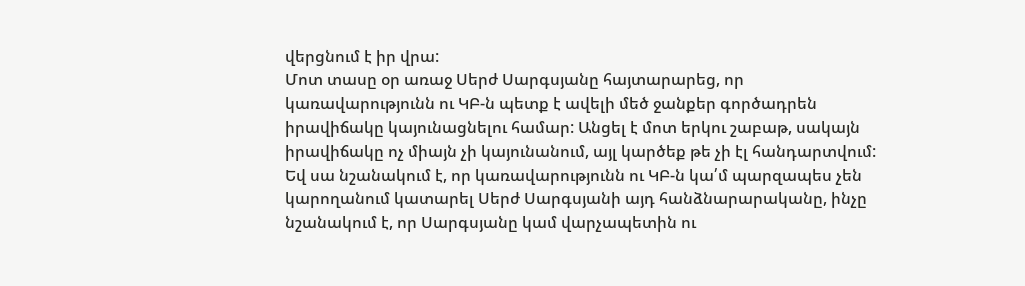վերցնում է իր վրա:
Մոտ տասը օր առաջ Սերժ Սարգսյանը հայտարարեց, որ կառավարությունն ու ԿԲ-ն պետք է ավելի մեծ ջանքեր գործադրեն իրավիճակը կայունացնելու համար: Անցել է մոտ երկու շաբաթ, սակայն իրավիճակը ոչ միայն չի կայունանում, այլ կարծեք թե չի էլ հանդարտվում: Եվ սա նշանակում է, որ կառավարությունն ու ԿԲ-ն կա՛մ պարզապես չեն կարողանում կատարել Սերժ Սարգսյանի այդ հանձնարարականը, ինչը նշանակում է, որ Սարգսյանը կամ վարչապետին ու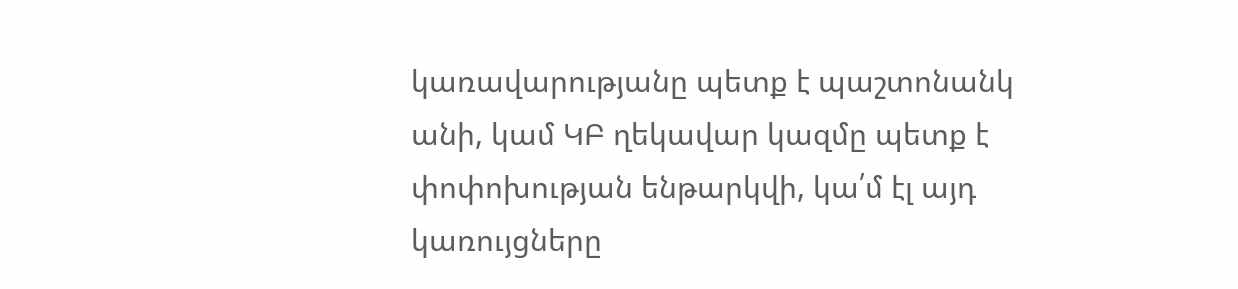կառավարությանը պետք է պաշտոնանկ անի, կամ ԿԲ ղեկավար կազմը պետք է փոփոխության ենթարկվի, կա՛մ էլ այդ կառույցները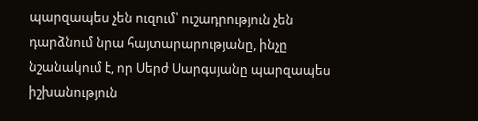պարզապես չեն ուզում՝ ուշադրություն չեն դարձնում նրա հայտարարությանը, ինչը նշանակում է, որ Սերժ Սարգսյանը պարզապես իշխանություն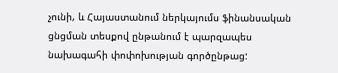չունի, և Հայաստանում ներկայումս ֆինանսական ցնցման տեսքով ընթանում է պարզապես նախագահի փոփոխության գործընթաց: